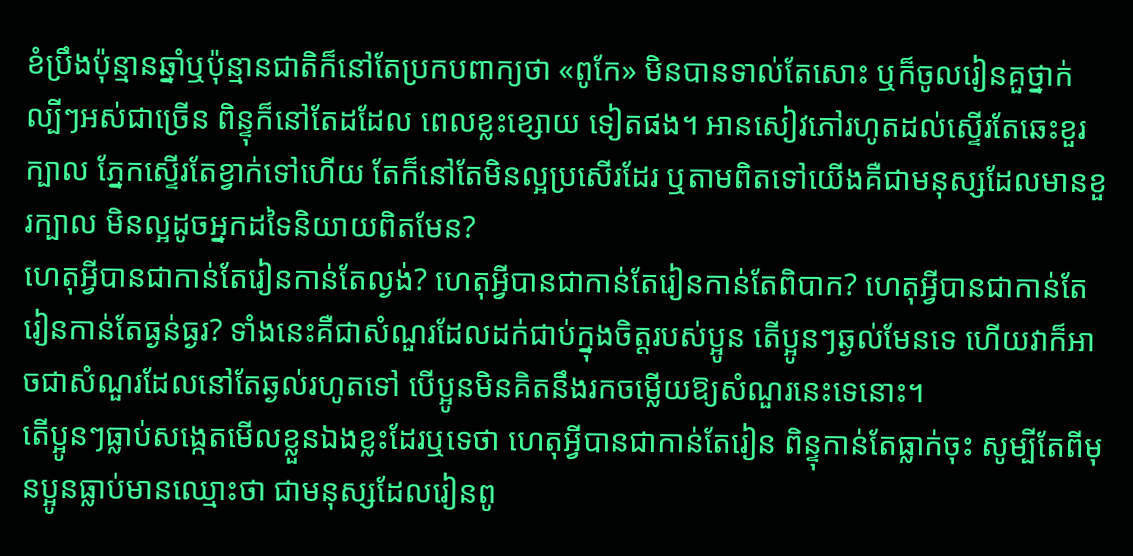ខំប្រឹងប៉ុន្មានឆ្នាំឬប៉ុន្មានជាតិក៏នៅតែប្រកបពាក្យថា «ពូកែ» មិនបានទាល់តែសោះ ឬក៏ចូលរៀនគួថ្នាក់ល្បីៗអស់ជាច្រើន ពិន្ទុក៏នៅតែដដែល ពេលខ្លះខ្សោយ ទៀតផង។ អានសៀវភៅរហូតដល់ស្ទើរតែឆេះខួរក្បាល ភ្នែកស្ទើរតែខ្វាក់ទៅហើយ តែក៏នៅតែមិនល្អប្រសើរដែរ ឬតាមពិតទៅយើងគឺជាមនុស្សដែលមានខួរក្បាល មិនល្អដូចអ្នកដទៃនិយាយពិតមែន?
ហេតុអ្វីបានជាកាន់តែរៀនកាន់តែល្ងង់? ហេតុអ្វីបានជាកាន់តែរៀនកាន់តែពិបាក? ហេតុអ្វីបានជាកាន់តែរៀនកាន់តែធ្ងន់ធ្ងរ? ទាំងនេះគឺជាសំណួរដែលដក់ជាប់ក្នុងចិត្តរបស់ប្អូន តើប្អូនៗឆ្ងល់មែនទេ ហើយវាក៏អាចជាសំណួរដែលនៅតែឆ្ងល់រហូតទៅ បើប្អូនមិនគិតនឹងរកចម្លើយឱ្យសំណួរនេះទេនោះ។
តើប្អូនៗធ្លាប់សង្កេតមើលខ្លួនឯងខ្លះដែរឬទេថា ហេតុអ្វីបានជាកាន់តែរៀន ពិន្ទុកាន់តែធ្លាក់ចុះ សូម្បីតែពីមុនប្អូនធ្លាប់មានឈ្មោះថា ជាមនុស្សដែលរៀនពូ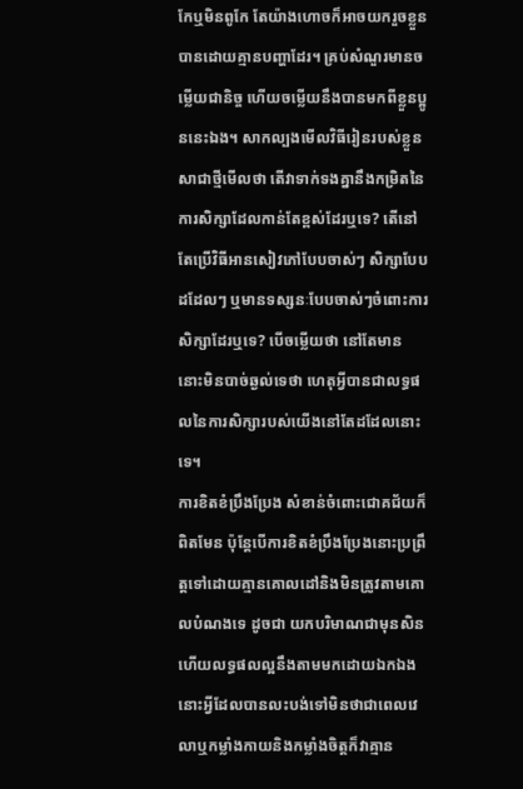កែឬមិនពូកែ តែយ៉ាងហោចក៏អាចយករួចខ្លួនបានដោយគ្មានបញ្ហាដែរ។ គ្រប់សំណួរមានចម្លើយជានិច្ច ហើយចម្លើយនឹងបានមកពីខ្លួនប្អូននេះឯង។ សាកល្បងមើលវិធីរៀនរបស់ខ្លួនសាជាថ្មីមើលថា តើវាទាក់ទងគ្នានឹងកម្រិតនៃការសិក្សាដែលកាន់តែខ្ពស់ដែរឬទេ? តើនៅតែប្រើវិធីអានសៀវភៅបែបចាស់ៗ សិក្សាបែបដដែលៗ ឬមានទស្សនៈបែបចាស់ៗចំពោះការសិក្សាដែរឬទេ? បើចម្លើយថា នៅតែមាន នោះមិនបាច់ឆ្ងល់ទេថា ហេតុអ្វីបានជាលទ្ធផលនៃការសិក្សារបស់យើងនៅតែដដែលនោះទេ។
ការខិតខំប្រឹងប្រែង សំខាន់ចំពោះជោគជ័យក៏ពិតមែន ប៉ុន្តែបើការខិតខំប្រឹងប្រែងនោះប្រព្រឹត្តទៅដោយគ្មានគោលដៅនិងមិនត្រូវតាមគោលបំណងទេ ដូចជា យកបរិមាណជាមុនសិន ហើយលទ្ធផលល្អនឹងតាមមកដោយឯកឯង នោះអ្វីដែលបានលះបង់ទៅមិនថាជាពេលវេលាឬកម្លាំងកាយនិងកម្លាំងចិត្តក៏វាគ្មាន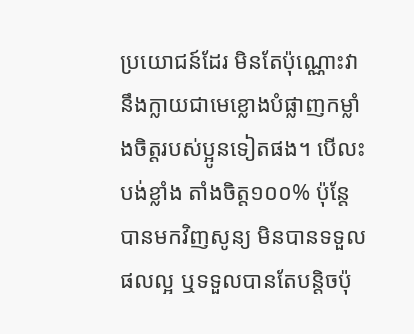ប្រយោជន៍ដែរ មិនតែប៉ុណ្ណោះវានឹងក្លាយជាមេខ្លោងបំផ្លាញកម្លាំងចិត្តរបស់ប្អូនទៀតផង។ បើលះបង់ខ្លាំង តាំងចិត្ត១០០% ប៉ុន្តែបានមកវិញសូន្យ មិនបានទទួលផលល្អ ឬទទួលបានតែបន្តិចប៉ុ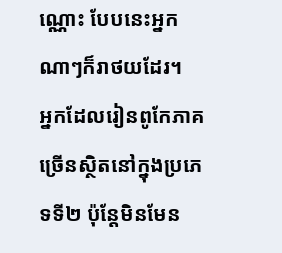ណ្ណោះ បែបនេះអ្នកណាៗក៏រាថយដែរ។
អ្នកដែលរៀនពូកែភាគច្រើនស្ថិតនៅក្នុងប្រភេទទី២ ប៉ុន្តែមិនមែន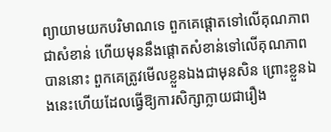ព្យាយាមយកបរិមាណទេ ពួកគេផ្តោតទៅលើគុណភាពជាសំខាន់ ហើយមុននឹងផ្តោតសំខាន់ទៅលើគុណភាពបាននោះ ពួកគេត្រូវមើលខ្លួនឯងជាមុនសិន ព្រោះខ្លួនឯងនេះហើយដែលធ្វើឱ្យការសិក្សាក្លាយជារឿង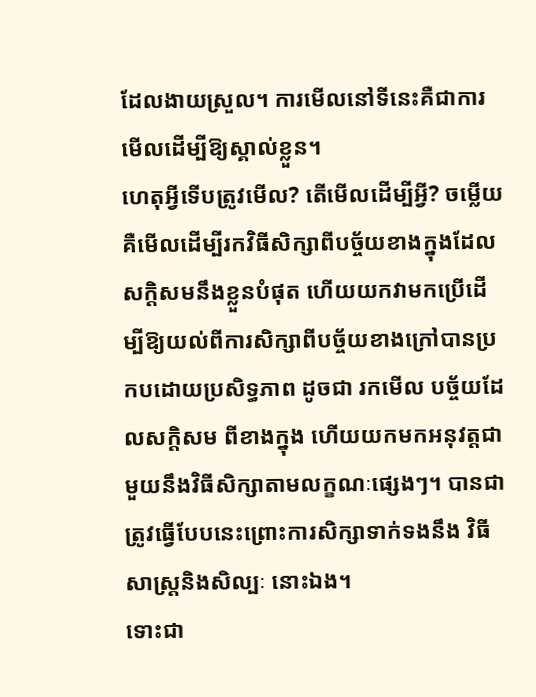ដែលងាយស្រួល។ ការមើលនៅទីនេះគឺជាការមើលដើម្បីឱ្យស្គាល់ខ្លួន។
ហេតុអ្វីទើបត្រូវមើល? តើមើលដើម្បីអ្វី? ចម្លើយគឺមើលដើម្បីរកវិធីសិក្សាពីបច្ច័យខាងក្នុងដែលសក្តិសមនឹងខ្លួនបំផុត ហើយយកវាមកប្រើដើម្បីឱ្យយល់ពីការសិក្សាពីបច្ច័យខាងក្រៅបានប្រកបដោយប្រសិទ្ធភាព ដូចជា រកមើល បច្ច័យដែលសក្តិសម ពីខាងក្នុង ហើយយកមកអនុវត្តជាមួយនឹងវិធីសិក្សាតាមលក្ខណៈផ្សេងៗ។ បានជាត្រូវធ្វើបែបនេះព្រោះការសិក្សាទាក់ទងនឹង វិធីសាស្រ្តនិងសិល្បៈ នោះឯង។
ទោះជា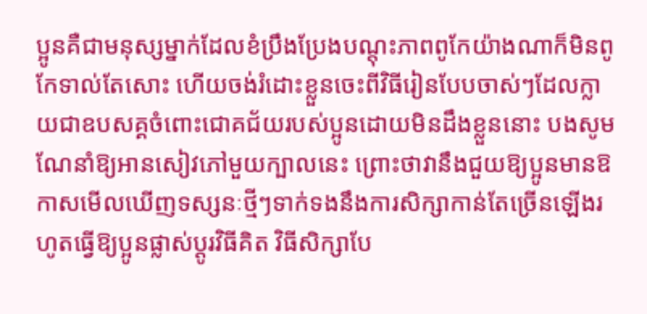ប្អូនគឺជាមនុស្សម្នាក់ដែលខំប្រឹងប្រែងបណ្តុះភាពពូកែយ៉ាងណាក៏មិនពូកែទាល់តែសោះ ហើយចង់រំដោះខ្លួនចេះពីវិធីរៀនបែបចាស់ៗដែលក្លាយជាឧបសគ្គចំពោះជោគជ័យរបស់ប្អូនដោយមិនដឹងខ្លួននោះ បងសូមណែនាំឱ្យអានសៀវភៅមួយក្បាលនេះ ព្រោះថាវានឹងជួយឱ្យប្អូនមានឱកាសមើលឃើញទស្សនៈថ្មីៗទាក់ទងនឹងការសិក្សាកាន់តែច្រើនឡើងរហូតធ្វើឱ្យប្អូនផ្លាស់ប្តូរវិធីគិត វិធីសិក្សាបែ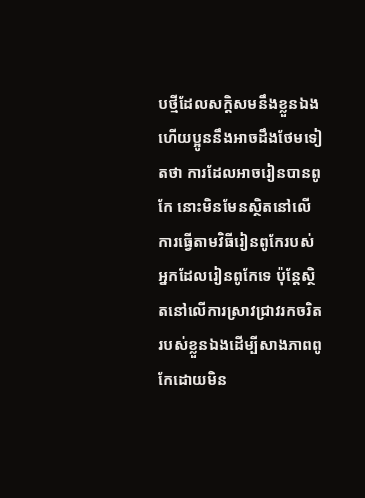បថ្មីដែលសក្តិសមនឹងខ្លួនឯង ហើយប្អូននឹងអាចដឹងថែមទៀតថា ការដែលអាចរៀនបានពូកែ នោះមិនមែនស្ថិតនៅលើការធ្វើតាមវិធីរៀនពូកែរបស់អ្នកដែលរៀនពូកែទេ ប៉ុន្តែស្ថិតនៅលើការស្រាវជ្រាវរកចរិតរបស់ខ្លួនឯងដើម្បីសាងភាពពូកែដោយមិន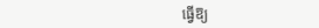ធ្វើឱ្យ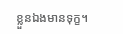ខ្លួនឯងមានទុក្ខ។